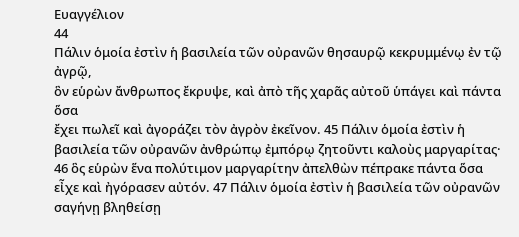Ευαγγέλιον
44
Πάλιν ὁμοία ἐστὶν ἡ βασιλεία τῶν οὐρανῶν θησαυρῷ κεκρυμμένῳ ἐν τῷ ἀγρῷ,
ὃν εὑρὼν ἄνθρωπος ἔκρυψε, καὶ ἀπὸ τῆς χαρᾶς αὐτοῦ ὑπάγει καὶ πάντα ὅσα
ἔχει πωλεῖ καὶ ἀγοράζει τὸν ἀγρὸν ἐκεῖνον. 45 Πάλιν ὁμοία ἐστὶν ἡ βασιλεία τῶν οὐρανῶν ἀνθρώπῳ ἐμπόρῳ ζητοῦντι καλοὺς μαργαρίτας· 46 ὃς εὑρὼν ἕνα πολύτιμον μαργαρίτην ἀπελθὼν πέπρακε πάντα ὅσα εἶχε καὶ ἠγόρασεν αὐτόν. 47 Πάλιν ὁμοία ἐστὶν ἡ βασιλεία τῶν οὐρανῶν σαγήνῃ βληθείσῃ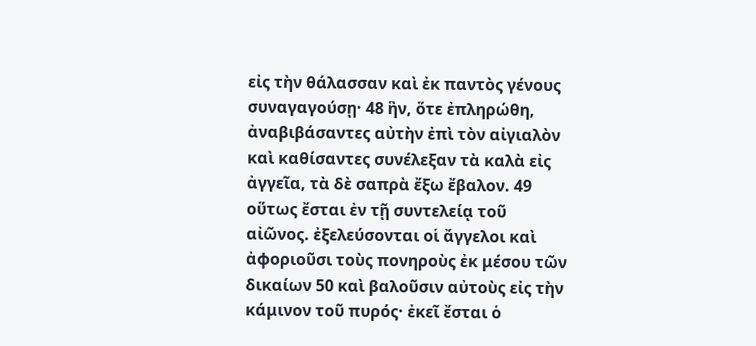εἰς τὴν θάλασσαν καὶ ἐκ παντὸς γένους συναγαγούσῃ· 48 ἣν, ὅτε ἐπληρώθη, ἀναβιβάσαντες αὐτὴν ἐπὶ τὸν αἰγιαλὸν καὶ καθίσαντες συνέλεξαν τὰ καλὰ εἰς ἀγγεῖα, τὰ δὲ σαπρὰ ἔξω ἔβαλον. 49 οὕτως ἔσται ἐν τῇ συντελείᾳ τοῦ αἰῶνος. ἐξελεύσονται οἱ ἄγγελοι καὶ ἀφοριοῦσι τοὺς πονηροὺς ἐκ μέσου τῶν δικαίων 50 καὶ βαλοῦσιν αὐτοὺς εἰς τὴν κάμινον τοῦ πυρός· ἐκεῖ ἔσται ὁ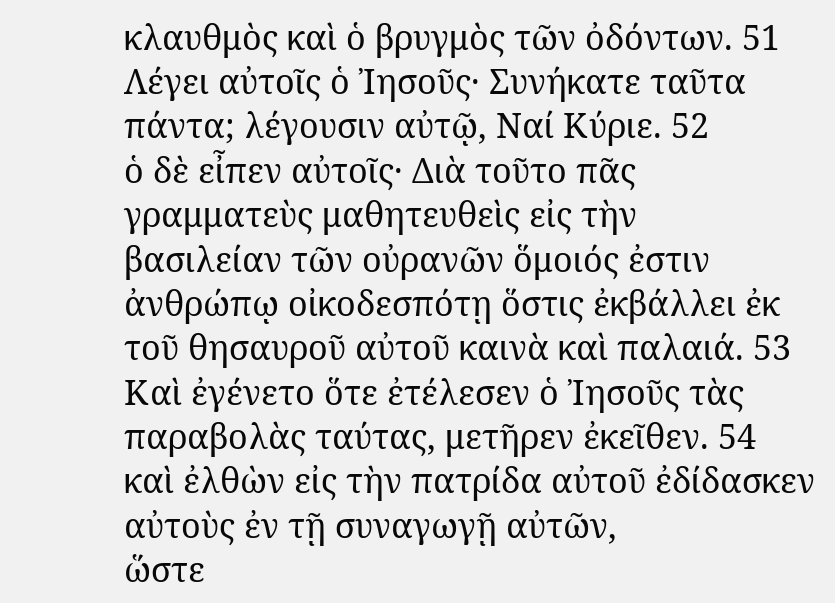κλαυθμὸς καὶ ὁ βρυγμὸς τῶν ὀδόντων. 51 Λέγει αὐτοῖς ὁ Ἰησοῦς· Συνήκατε ταῦτα πάντα; λέγουσιν αὐτῷ, Ναί Κύριε. 52
ὁ δὲ εἶπεν αὐτοῖς· Διὰ τοῦτο πᾶς γραμματεὺς μαθητευθεὶς εἰς τὴν
βασιλείαν τῶν οὐρανῶν ὅμοιός ἐστιν ἀνθρώπῳ οἰκοδεσπότῃ ὅστις ἐκβάλλει ἐκ
τοῦ θησαυροῦ αὐτοῦ καινὰ καὶ παλαιά. 53 Καὶ ἐγένετο ὅτε ἐτέλεσεν ὁ Ἰησοῦς τὰς παραβολὰς ταύτας, μετῆρεν ἐκεῖθεν. 54
καὶ ἐλθὼν εἰς τὴν πατρίδα αὐτοῦ ἐδίδασκεν αὐτοὺς ἐν τῇ συναγωγῇ αὐτῶν,
ὥστε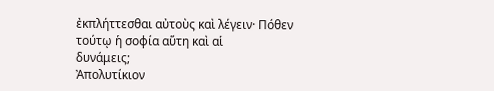ἐκπλήττεσθαι αὐτοὺς καὶ λέγειν· Πόθεν τούτῳ ἡ σοφία αὕτη καὶ αἱ
δυνάμεις;
Ἀπολυτίκιον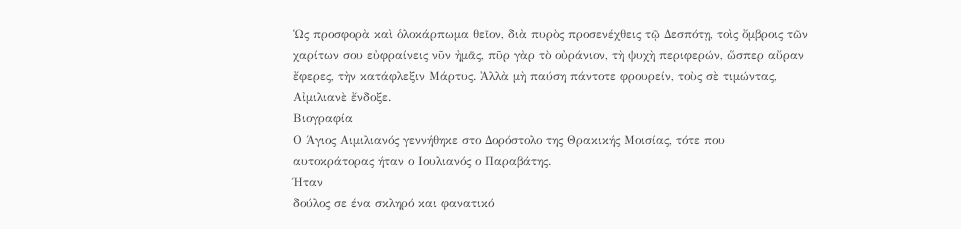Ὡς προσφορὰ καὶ ὁλοκάρπωμα θεῖον, διὰ πυρὸς προσενέχθεις τῷ Δεσπότῃ, τοὶς ὄμβροις τῶν χαρίτων σου εὐφραίνεις νῦν ἠμᾶς, πῦρ γὰρ τὸ οὐράνιον, τὴ ψυχὴ περιφερών, ὥσπερ αὔραν ἔφερες, τὴν κατάφλεξιν Μάρτυς. Ἀλλὰ μὴ παύση πάντοτε φρουρείν, τοὺς σὲ τιμώντας, Αἰμιλιανὲ ἔνδοξε.
Βιογραφία
Ο Άγιος Αιμιλιανός γεννήθηκε στο Δορόστολο της Θρακικής Μοισίας, τότε που αυτοκράτορας ήταν ο Ιουλιανός ο Παραβάτης.
Ήταν
δούλος σε ένα σκληρό και φανατικό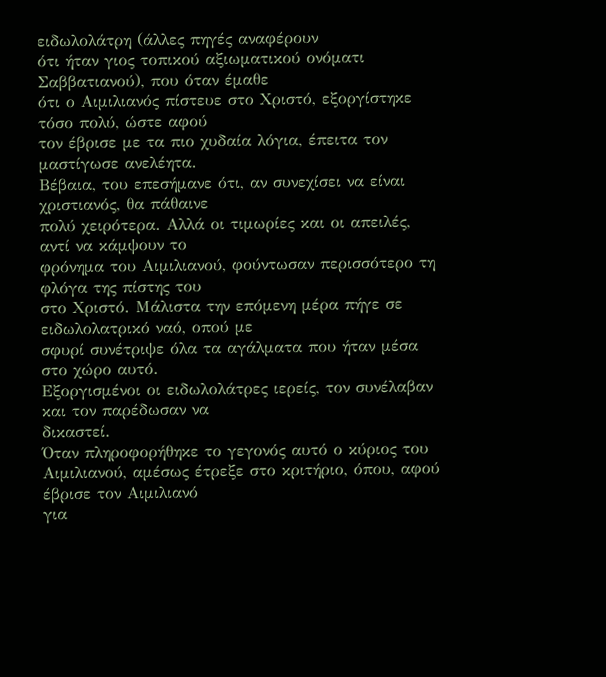ειδωλολάτρη (άλλες πηγές αναφέρουν
ότι ήταν γιος τοπικού αξιωματικού ονόματι Σαββατιανού), που όταν έμαθε
ότι ο Αιμιλιανός πίστευε στο Χριστό, εξοργίστηκε τόσο πολύ, ώστε αφού
τον έβρισε με τα πιο χυδαία λόγια, έπειτα τον μαστίγωσε ανελέητα.
Βέβαια, του επεσήμανε ότι, αν συνεχίσει να είναι χριστιανός, θα πάθαινε
πολύ χειρότερα. Αλλά οι τιμωρίες και οι απειλές, αντί να κάμψουν το
φρόνημα του Αιμιλιανού, φούντωσαν περισσότερο τη φλόγα της πίστης του
στο Χριστό. Μάλιστα την επόμενη μέρα πήγε σε ειδωλολατρικό ναό, οπού με
σφυρί συνέτριψε όλα τα αγάλματα που ήταν μέσα στο χώρο αυτό.
Εξοργισμένοι οι ειδωλολάτρες ιερείς, τον συνέλαβαν και τον παρέδωσαν να
δικαστεί.
Όταν πληροφορήθηκε το γεγονός αυτό ο κύριος του
Αιμιλιανού, αμέσως έτρεξε στο κριτήριο, όπου, αφού έβρισε τον Αιμιλιανό
για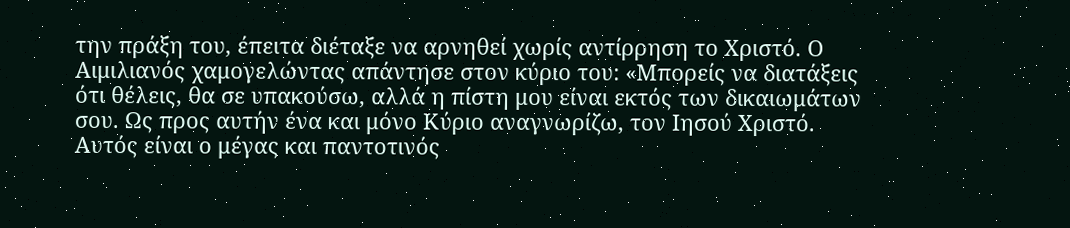την πράξη του, έπειτα διέταξε να αρνηθεί χωρίς αντίρρηση το Χριστό. Ο
Αιμιλιανός χαμογελώντας απάντησε στον κύριο του: «Μπορείς να διατάξεις
ότι θέλεις, θα σε υπακούσω, αλλά η πίστη μου είναι εκτός των δικαιωμάτων
σου. Ως προς αυτήν ένα και μόνο Κύριο αναγνωρίζω, τον Ιησού Χριστό.
Αυτός είναι ο μέγας και παντοτινός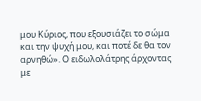μου Κύριος, που εξουσιάζει το σώμα
και την ψυχή μου, και ποτέ δε θα τον αρνηθώ». Ο ειδωλολάτρης άρχοντας με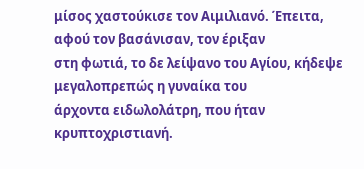μίσος χαστούκισε τον Αιμιλιανό. Έπειτα, αφού τον βασάνισαν, τον έριξαν
στη φωτιά, το δε λείψανο του Αγίου, κήδεψε μεγαλοπρεπώς η γυναίκα του
άρχοντα ειδωλολάτρη, που ήταν κρυπτοχριστιανή.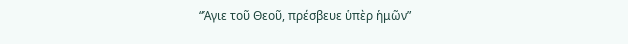“Ἁγιε τοῦ Θεοῦ, πρέσβευε ὑπὲρ ἡμῶν”